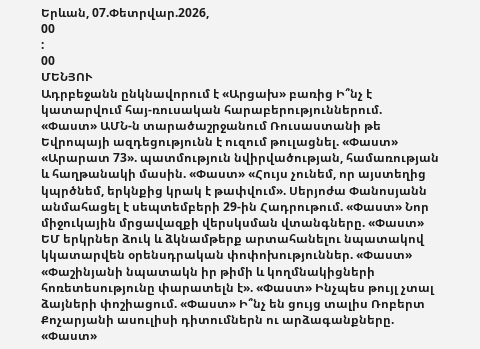Երևան, 07.Փետրվար.2026,
00
:
00
ՄԵՆՅՈՒ
Ադրբեջանն ընկնավորում է «Արցախ» բառից Ի՞նչ է կատարվում հայ-ռուսական հարաբերություններում. «Փաստ» ԱՄՆ-ն տարածաշրջանում Ռուսաստանի թե Եվրոպայի ազդեցությունն է ուզում թուլացնել. «Փաստ» «Արարատ 73». պատմություն նվիրվածության, համառության և հաղթանակի մասին. «Փաստ» «Հույս չունեմ, որ այստեղից կպրծնեմ, երկնքից կրակ է թափվում». Սերյոժա Փանոսյանն անմահացել է սեպտեմբերի 29-ին Հադրութում. «Փաստ» Նոր միջուկային մրցավազքի վերսկսման վտանգները. «Փաստ» ԵՄ երկրներ ձուկ և ձկնամթերք արտահանելու նպատակով կկատարվեն օրենսդրական փոփոխություններ. «Փաստ» «Փաշինյանի նպատակն իր թիմի և կողմնակիցների հոռետեսությունը փարատելն է». «Փաստ» Ինչպես թույլ չտալ ձայների փոշիացում. «Փաստ» Ի՞նչ են ցույց տալիս Ռոբերտ Քոչարյանի ասուլիսի դիտումներն ու արձագանքները. «Փաստ»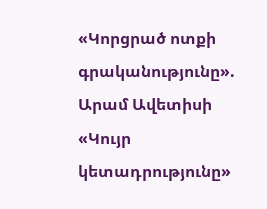«Կորցրած ոտքի գրականությունը». Արամ Ավետիսի «Կույր կետադրությունը»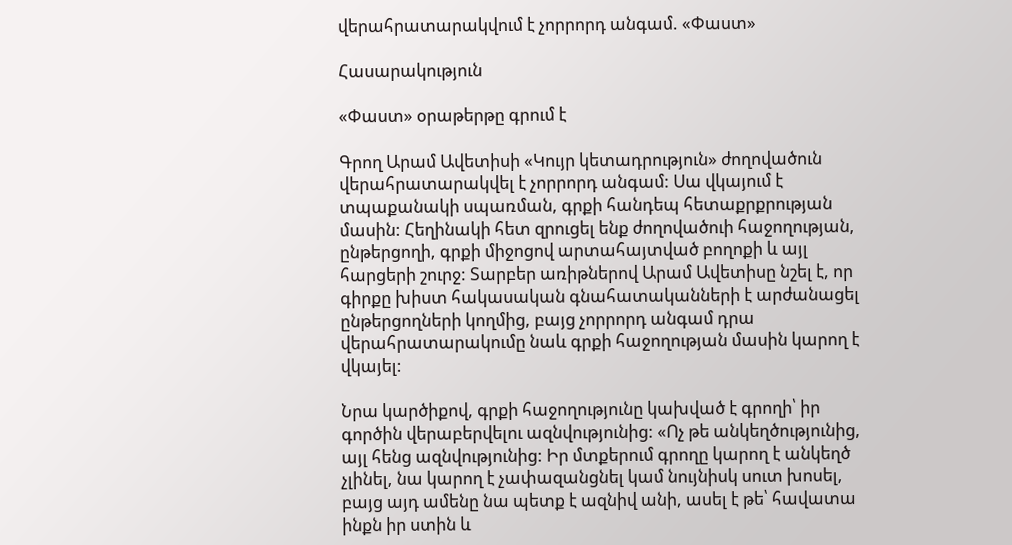վերահրատարակվում է չորրորդ անգամ. «Փաստ»

Հասարակություն

«Փաստ» օրաթերթը գրում է

Գրող Արամ Ավետիսի «Կույր կետադրություն» ժողովածուն վերահրատարակվել է չորրորդ անգամ: Սա վկայում է տպաքանակի սպառման, գրքի հանդեպ հետաքրքրության մասին: Հեղինակի հետ զրուցել ենք ժողովածուի հաջողության, ընթերցողի, գրքի միջոցով արտահայտված բողոքի և այլ հարցերի շուրջ: Տարբեր առիթներով Արամ Ավետիսը նշել է, որ գիրքը խիստ հակասական գնահատականների է արժանացել ընթերցողների կողմից, բայց չորրորդ անգամ դրա վերահրատարակումը նաև գրքի հաջողության մասին կարող է վկայել:

Նրա կարծիքով, գրքի հաջողությունը կախված է գրողի՝ իր գործին վերաբերվելու ազնվությունից: «Ոչ թե անկեղծությունից, այլ հենց ազնվությունից: Իր մտքերում գրողը կարող է անկեղծ չլինել, նա կարող է չափազանցնել կամ նույնիսկ սուտ խոսել, բայց այդ ամենը նա պետք է ազնիվ անի, ասել է թե՝ հավատա ինքն իր ստին և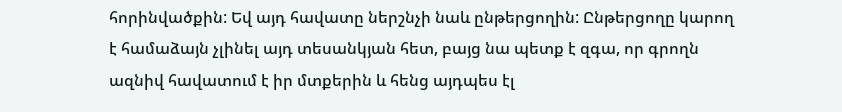հորինվածքին: Եվ այդ հավատը ներշնչի նաև ընթերցողին: Ընթերցողը կարող է համաձայն չլինել այդ տեսանկյան հետ, բայց նա պետք է զգա, որ գրողն ազնիվ հավատում է իր մտքերին և հենց այդպես էլ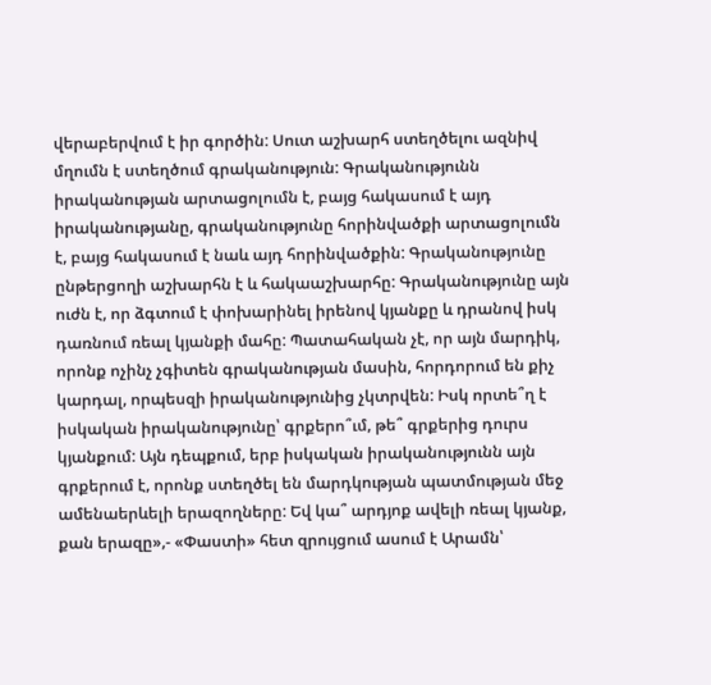վերաբերվում է իր գործին: Սուտ աշխարհ ստեղծելու ազնիվ մղումն է ստեղծում գրականություն: Գրականությունն իրականության արտացոլումն է, բայց հակասում է այդ իրականությանը, գրականությունը հորինվածքի արտացոլումն է, բայց հակասում է նաև այդ հորինվածքին: Գրականությունը ընթերցողի աշխարհն է և հակաաշխարհը: Գրականությունը այն ուժն է, որ ձգտում է փոխարինել իրենով կյանքը և դրանով իսկ դառնում ռեալ կյանքի մահը: Պատահական չէ, որ այն մարդիկ, որոնք ոչինչ չգիտեն գրականության մասին, հորդորում են քիչ կարդալ, որպեսզի իրականությունից չկտրվեն: Իսկ որտե՞ղ է իսկական իրականությունը՝ գրքերո՞ւմ, թե՞ գրքերից դուրս կյանքում: Այն դեպքում, երբ իսկական իրականությունն այն գրքերում է, որոնք ստեղծել են մարդկության պատմության մեջ ամենաերևելի երազողները: Եվ կա՞ արդյոք ավելի ռեալ կյանք, քան երազը»,- «Փաստի» հետ զրույցում ասում է Արամն՝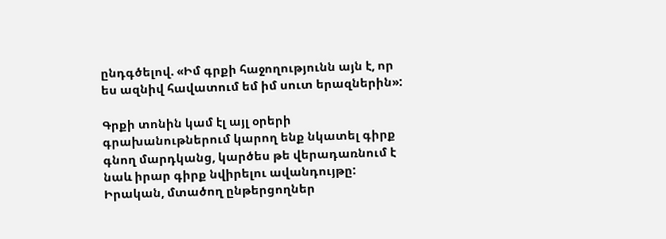ընդգծելով. «Իմ գրքի հաջողությունն այն է, որ ես ազնիվ հավատում եմ իմ սուտ երազներին»:

Գրքի տոնին կամ էլ այլ օրերի գրախանութներում կարող ենք նկատել գիրք գնող մարդկանց, կարծես թե վերադառնում է նաև իրար գիրք նվիրելու ավանդույթը: Իրական, մտածող ընթերցողներ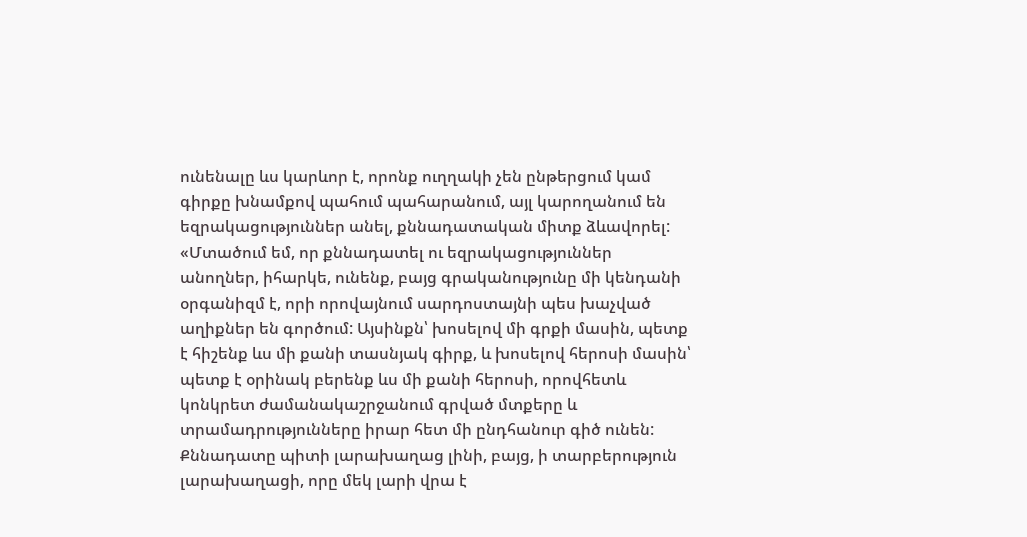ունենալը ևս կարևոր է, որոնք ուղղակի չեն ընթերցում կամ գիրքը խնամքով պահում պահարանում, այլ կարողանում են եզրակացություններ անել, քննադատական միտք ձևավորել: «Մտածում եմ, որ քննադատել ու եզրակացություններ անողներ, իհարկե, ունենք, բայց գրականությունը մի կենդանի օրգանիզմ է, որի որովայնում սարդոստայնի պես խաչված աղիքներ են գործում: Այսինքն՝ խոսելով մի գրքի մասին, պետք է հիշենք ևս մի քանի տասնյակ գիրք, և խոսելով հերոսի մասին՝ պետք է օրինակ բերենք ևս մի քանի հերոսի, որովհետև կոնկրետ ժամանակաշրջանում գրված մտքերը և տրամադրությունները իրար հետ մի ընդհանուր գիծ ունեն: Քննադատը պիտի լարախաղաց լինի, բայց, ի տարբերություն լարախաղացի, որը մեկ լարի վրա է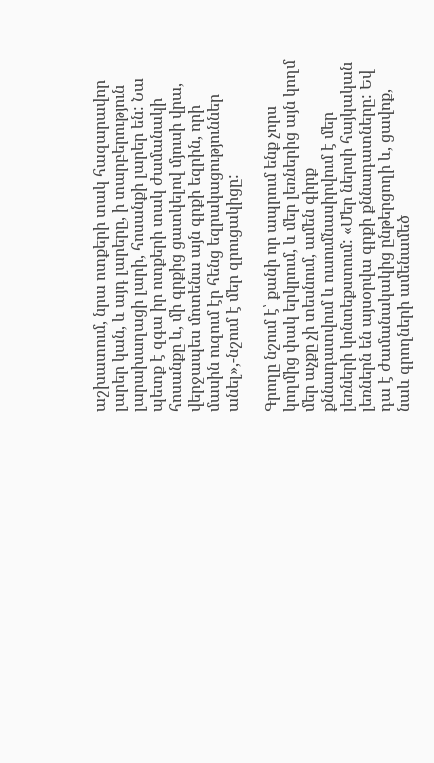աշխատում, նրա ոտքերի տակ հազարավոր լարեր կան, և այդ լարերը, ի տարբերություն լարախաղացի լարի, հոսանքի լարեր են: Նա պետք է զգա իր ոտքերի տակ ժամանակի հոսանքը և, մի գրքից ցատկելով մյուսի վրա, վերջապես մոտենա այն գրքի եզրին, որի մասին ուզում էր հենց եզրակացություններ անել»,-նշում է մեր զրուցակիցը:

Գրողը նշում է՝ քանի որ ապրում ենք չորս կողմից փակ երկրում, և մեր լեռներից այն կողմ մեր աչքը չի տեսնում, ամեն գիրք քննադատվում և ուսումնասիրվում է մեր լեռների կոնտեքստում: «Մեր ներսի հայկական լեռներն են այսօրվա գրքի քննադատները: Եվ դա է ժամանակակից ընթերցողի և, ցավոք, նաև գրողների ամենամեծ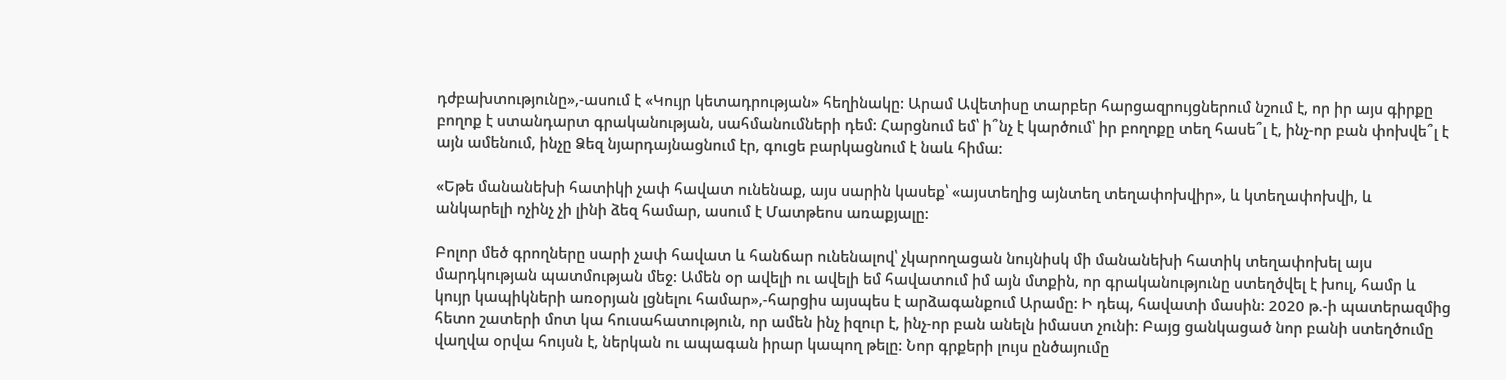դժբախտությունը»,-ասում է «Կույր կետադրության» հեղինակը: Արամ Ավետիսը տարբեր հարցազրույցներում նշում է, որ իր այս գիրքը բողոք է ստանդարտ գրականության, սահմանումների դեմ: Հարցնում եմ՝ ի՞նչ է կարծում՝ իր բողոքը տեղ հասե՞լ է, ինչ-որ բան փոխվե՞լ է այն ամենում, ինչը Ձեզ նյարդայնացնում էր, գուցե բարկացնում է նաև հիմա:

«Եթե մանանեխի հատիկի չափ հավատ ունենաք, այս սարին կասեք՝ «այստեղից այնտեղ տեղափոխվիր», և կտեղափոխվի, և անկարելի ոչինչ չի լինի ձեզ համար, ասում է Մատթեոս առաքյալը:

Բոլոր մեծ գրողները սարի չափ հավատ և հանճար ունենալով՝ չկարողացան նույնիսկ մի մանանեխի հատիկ տեղափոխել այս մարդկության պատմության մեջ: Ամեն օր ավելի ու ավելի եմ հավատում իմ այն մտքին, որ գրականությունը ստեղծվել է խուլ, համր և կույր կապիկների առօրյան լցնելու համար»,-հարցիս այսպես է արձագանքում Արամը: Ի դեպ, հավատի մասին: 2020 թ.-ի պատերազմից հետո շատերի մոտ կա հուսահատություն, որ ամեն ինչ իզուր է, ինչ-որ բան անելն իմաստ չունի: Բայց ցանկացած նոր բանի ստեղծումը վաղվա օրվա հույսն է, ներկան ու ապագան իրար կապող թելը: Նոր գրքերի լույս ընծայումը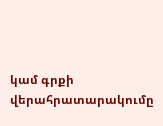կամ գրքի վերահրատարակումը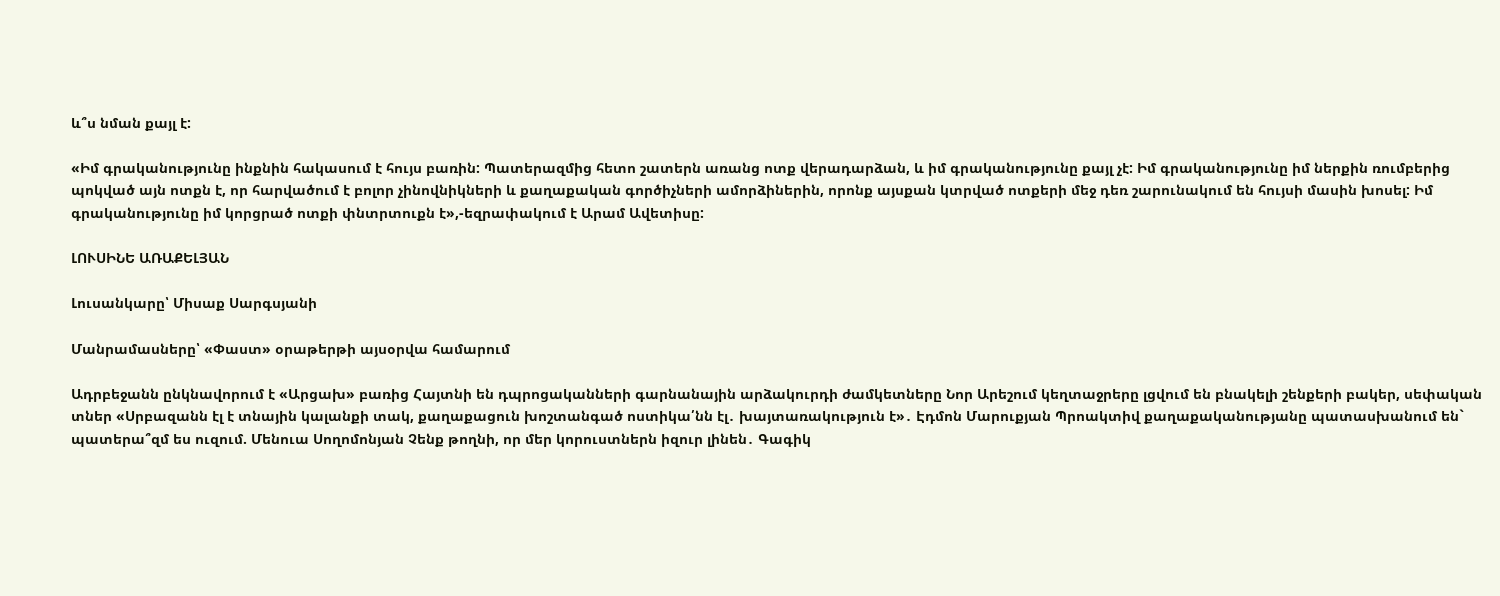և՞ս նման քայլ է:

«Իմ գրականությունը ինքնին հակասում է հույս բառին: Պատերազմից հետո շատերն առանց ոտք վերադարձան, և իմ գրականությունը քայլ չէ: Իմ գրականությունը իմ ներքին ռումբերից պոկված այն ոտքն է, որ հարվածում է բոլոր չինովնիկների և քաղաքական գործիչների ամորձիներին, որոնք այսքան կտրված ոտքերի մեջ դեռ շարունակում են հույսի մասին խոսել: Իմ գրականությունը իմ կորցրած ոտքի փնտրտուքն է»,-եզրափակում է Արամ Ավետիսը:

ԼՈՒՍԻՆԵ ԱՌԱՔԵԼՅԱՆ

Լուսանկարը՝ Միսաք Սարգսյանի

Մանրամասները՝ «Փաստ» օրաթերթի այսօրվա համարում

Ադրբեջանն ընկնավորում է «Արցախ» բառից Հայտնի են դպրոցականների գարնանային արձակուրդի ժամկետները Նոր Արեշում կեղտաջրերը լցվում են բնակելի շենքերի բակեր, սեփական տներ «Սրբազանն էլ է տնային կալանքի տակ, քաղաքացուն խոշտանգած ոստիկա՛նն էլ․ խայտառակություն է»․ Էդմոն Մարուքյան Պրոակտիվ քաղաքականությանը պատասխանում են` պատերա՞զմ ես ուզում. Մենուա Սողոմոնյան Չենք թողնի, որ մեր կորուստներն իզուր լինեն․ Գագիկ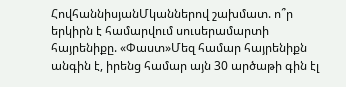ՀովհաննիսյանՄկաններով շախմատ. ո՞ր երկիրն է համարվում սուսերամարտի հայրենիքը. «Փաստ»Մեզ համար հայրենիքն անգին է, իրենց համար այն 30 արծաթի գին էլ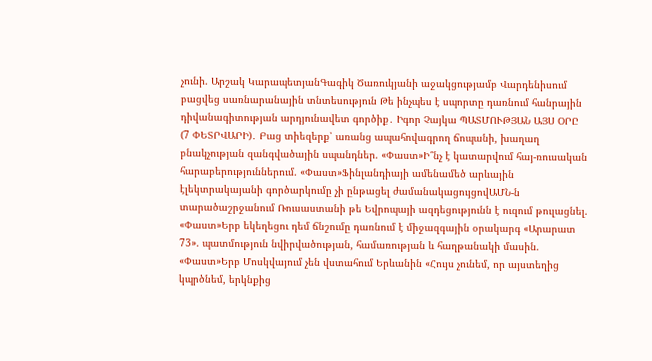չունի. Արշակ ԿարապետյանԳագիկ Ծառուկյանի աջակցությամբ Վարդենիսում բացվեց սառնարանային տնտեսություն Թե ինչպես է սպորտը դառնում հանրային դիվանագիտության արդյունավետ գործիք․ Իգոր Չայկա ՊԱՏՄՈՒԹՅԱՆ ԱՅՍ ՕՐԸ (7 ՓԵՏՐՎԱՐԻ)․ Բաց տիեզերք՝ առանց ապահովագրող ճոպանի, խաղաղ բնակչության զանգվածային սպանդներ. «Փաստ»Ի՞նչ է կատարվում հայ-ռուսական հարաբերություններում. «Փաստ»Ֆինլանդիայի ամենամեծ արևային էլեկտրակայանի գործարկումը չի ընթացել ժամանակացույցովԱՄՆ-ն տարածաշրջանում Ռուսաստանի թե Եվրոպայի ազդեցությունն է ուզում թուլացնել. «Փաստ»Երբ եկեղեցու դեմ ճնշումը դառնում է միջազգային օրակարգ «Արարատ 73». պատմություն նվիրվածության, համառության և հաղթանակի մասին. «Փաստ»Երբ Մոսկվայում չեն վստահում Երևանին «Հույս չունեմ, որ այստեղից կպրծնեմ, երկնքից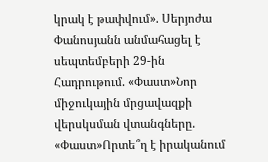կրակ է թափվում». Սերյոժա Փանոսյանն անմահացել է սեպտեմբերի 29-ին Հադրութում. «Փաստ»Նոր միջուկային մրցավազքի վերսկսման վտանգները. «Փաստ»Որտե՞ղ է իրականում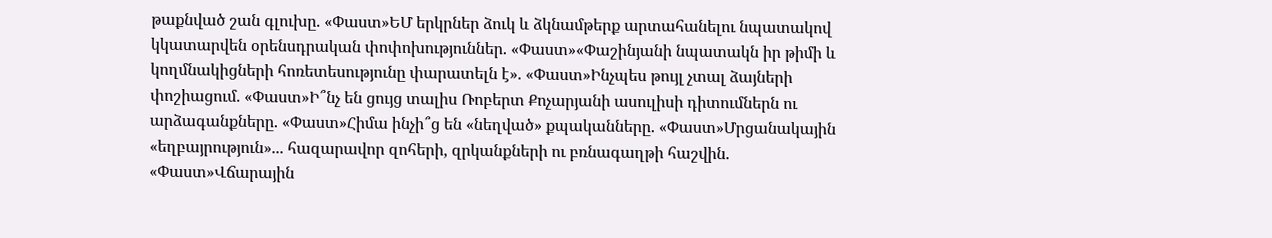թաքնված շան գլուխը. «Փաստ»ԵՄ երկրներ ձուկ և ձկնամթերք արտահանելու նպատակով կկատարվեն օրենսդրական փոփոխություններ. «Փաստ»«Փաշինյանի նպատակն իր թիմի և կողմնակիցների հոռետեսությունը փարատելն է». «Փաստ»Ինչպես թույլ չտալ ձայների փոշիացում. «Փաստ»Ի՞նչ են ցույց տալիս Ռոբերտ Քոչարյանի ասուլիսի դիտումներն ու արձագանքները. «Փաստ»Հիմա ինչի՞ց են «նեղված» քպականները. «Փաստ»Մրցանակային «եղբայրություն»... հազարավոր զոհերի, զրկանքների ու բռնագաղթի հաշվին. «Փաստ»Վճարային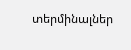տերմինալներ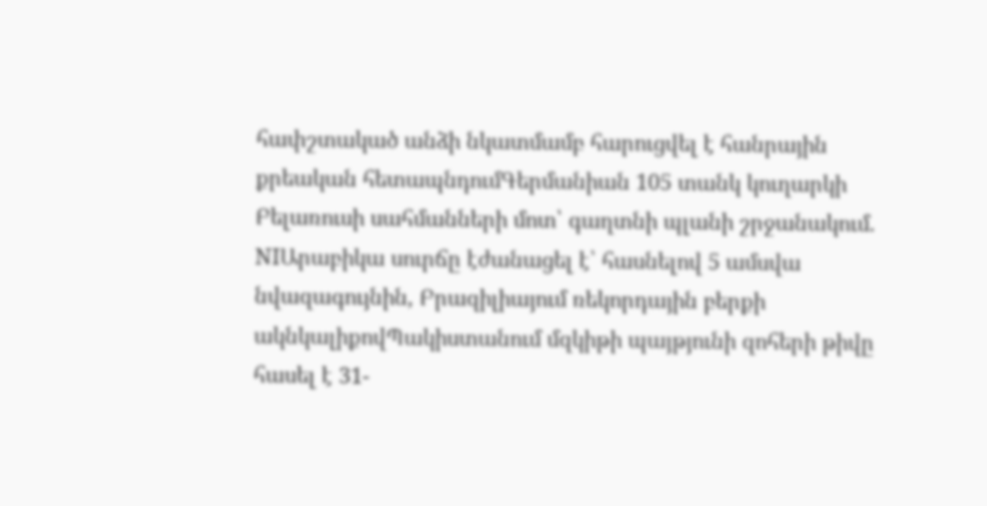հափշտակած անձի նկատմամբ հարուցվել է հանրային քրեական հետապնդումԳերմանիան 105 տանկ կուղարկի Բելառուսի սահմանների մոտ՝ գաղտնի պլանի շրջանակում. NIԱրաբիկա սուրճը էժանացել է՝ հասնելով 5 ամսվա նվազագույնին, Բրազիլիայում ռեկորդային բերքի ակնկալիքովՊակիստանում մզկիթի պայթյունի զոհերի թիվը հասել է 31-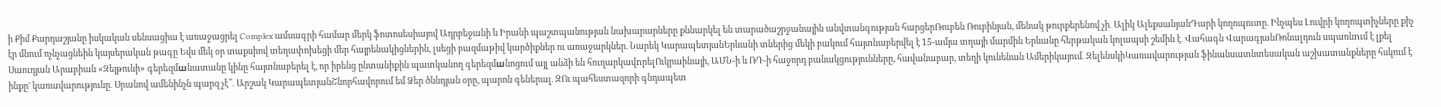ի Քիմ Քարդաշյանը իսկական սենսացիա է առաջացրել Complex ամսագրի համար մերկ ֆոտոսեսիայով Ադրբեջանի և Իրանի պաշտպանության նախարարները քննարկել են տարածաշրջանային անվտանգության հարցերՌուբեն Ռուբինյան, մենակ թուրքերենով չի․ Ալիկ ԱլեքսանյանԴարի կողոպուտը. Ինչպես Լուվրի կողոպտիչները քիչ էր մնում ոչնչացնեին կայսերական թագը Եվս մեկ օր տաքսիով տեղափոխեցի մեր հայրենակիցներին, լսեցի բազմաթիվ կարծիքներ ու առաջարկներ. Նարեկ ԿարապետյանԵրևանի տներից մեկի բակում հայտնաբերվել է 15-ամյա տղայի մարմին Երևանը հերթական կոլապսի շեմին է․ Վահագն ՎարագյանՌոնալդուն սպառնnւմ է լքել Սաուդյան Արաբիան «Զեյթունի» գերեզմшնատանը կինը հայտնաբերել է, որ իրենց ընտանիքին պատկանող գերեզմшնոցում այլ անձի են հուղարկավnրելՈւկրաինայի, ԱՄՆ-ի և ՌԴ-ի հաջորդ բանակցությունները, հավանաբար, տեղի կունենան Ամերիկայում․ ԶելենսկիԿառավարության ֆինանսատնտեսական աշխատանքները հսկում է ինքը' կառավարությունը․ Սրանով ամենինչն պարզ չէ՞․ Արշակ ԿարապետյանՇնորհավորում եմ Ձեր ծննդյան օրը, պարոն գեներալ. ԶՈւ պահեստազորի գնդապետ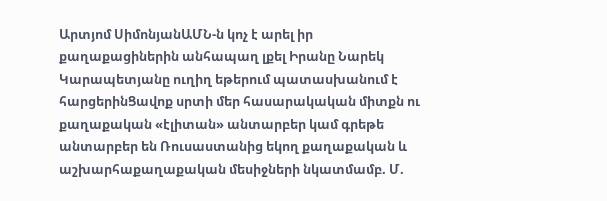Արտյոմ ՍիմոնյանԱՄՆ-ն կոչ է արել իր քաղաքացիներին անհապաղ լքել Իրանը Նարեկ Կարապետյանը ուղիղ եթերում պատասխանում է հարցերինՑավոք սրտի մեր հասարակական միտքն ու քաղաքական «էլիտան» անտարբեր կամ գրեթե անտարբեր են Ռուսաստանից եկող քաղաքական և աշխարհաքաղաքական մեսիջների նկատմամբ. Մ.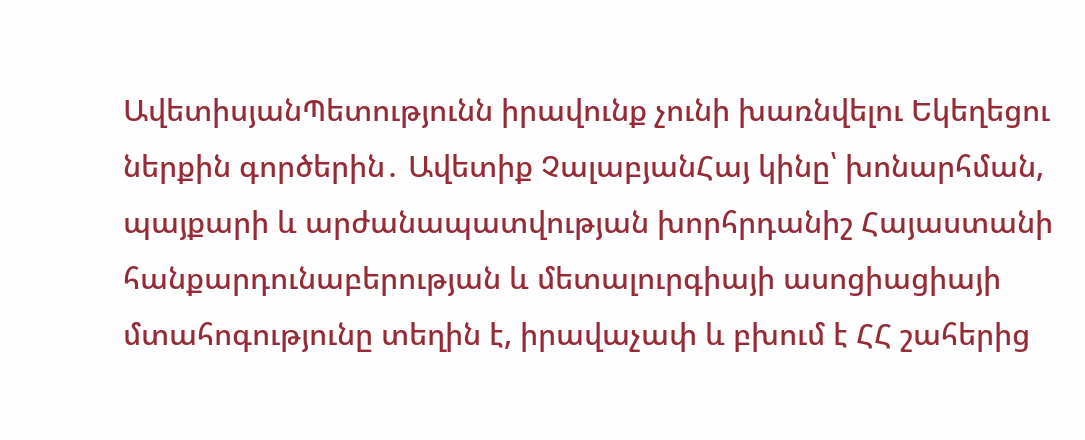ԱվետիսյանՊետությունն իրավունք չունի խառնվելու Եկեղեցու ներքին գործերին․ Ավետիք ՉալաբյանՀայ կինը՝ խոնարհման, պայքարի և արժանապատվության խորհրդանիշ Հայաստանի հանքարդունաբերության և մետալուրգիայի ասոցիացիայի մտահոգությունը տեղին է, իրավաչափ և բխում է ՀՀ շահերից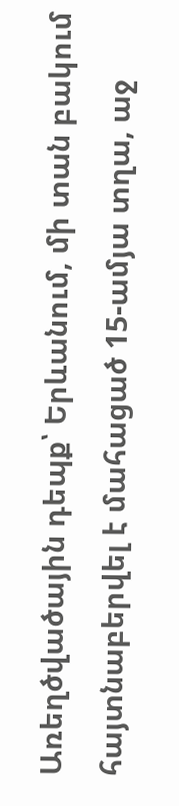Առեղծվածային դեպք՝ Երևանում, մի տան բակում հայտնաբերվել է մահացած 15-ամյա տղա, աջ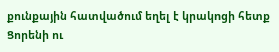քունքային հատվածում եղել է կրակnցի հետք Ցորենի ու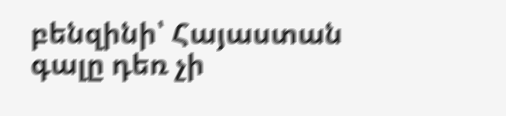բենզինի՝ Հայաստան գալը դեռ չի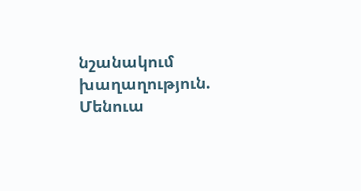նշանակում խաղաղություն. Մենուա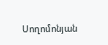Սողոմոնյան